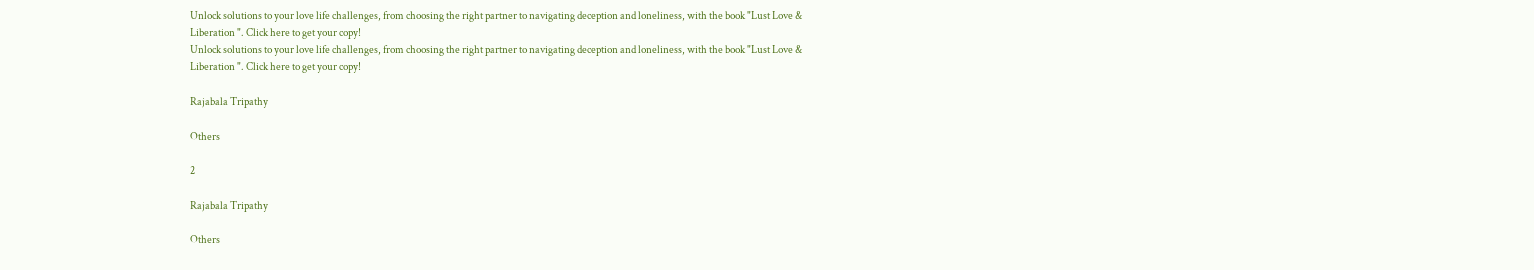Unlock solutions to your love life challenges, from choosing the right partner to navigating deception and loneliness, with the book "Lust Love & Liberation ". Click here to get your copy!
Unlock solutions to your love life challenges, from choosing the right partner to navigating deception and loneliness, with the book "Lust Love & Liberation ". Click here to get your copy!

Rajabala Tripathy

Others

2

Rajabala Tripathy

Others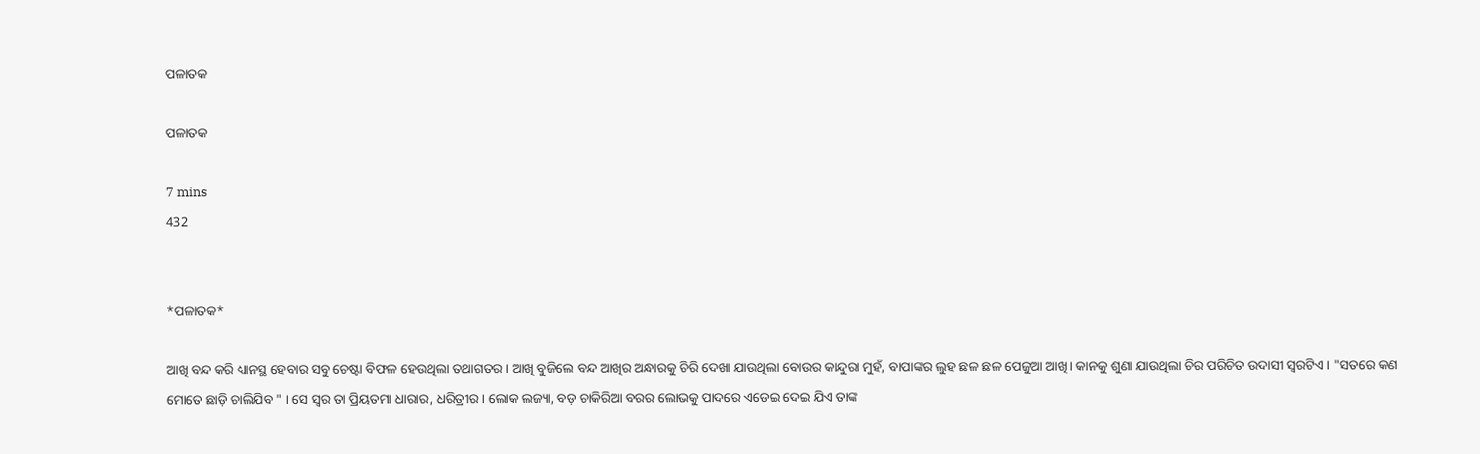ପଳାତକ

ପଳାତକ

7 mins
432


*ପଳାତକ*

ଆଖି ବନ୍ଦ କରି ଧ୍ୟାନସ୍ଥ ହେବାର ସବୁ ଚେଷ୍ଟା ବିଫଳ ହେଉଥିଲା ତଥାଗତର । ଆଖି ବୁଜିଲେ ବନ୍ଦ ଆଖିର ଅନ୍ଧାରକୁ ଚିରି ଦେଖା ଯାଉଥିଲା ବୋଉର କାନ୍ଦୁରା ମୁହଁ, ବାପାଙ୍କର ଲୁହ ଛଳ ଛଳ ପେଜୁଆ ଆଖି। କାନକୁ ଶୁଣା ଯାଉଥିଲା ଚିର ପରିଚିତ ଉଦାସୀ ସ୍ୱରଟିଏ । "ସତରେ କଣ ମୋତେ ଛାଡ଼ି ଚାଲିଯିବ " । ସେ ସ୍ୱର ତା ପ୍ରିୟତମା ଧାରାର, ଧରିତ୍ରୀର। ଲୋକ ଲଜ୍ୟା, ବଡ଼ ଚାକିରିଆ ବରର ଲୋଭକୁ ପାଦରେ ଏଡେଇ ଦେଇ ଯିଏ ତାଙ୍କ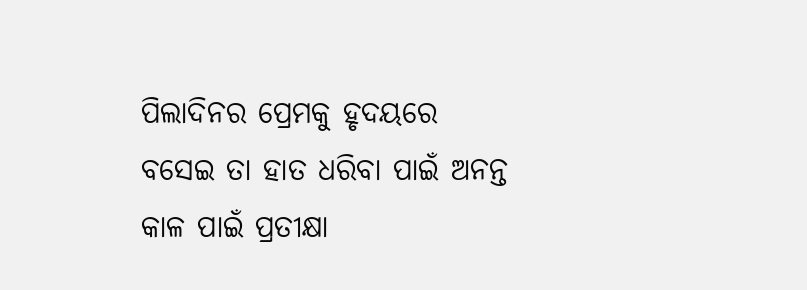ପିଲାଦିନର ପ୍ରେମକୁ ହୃଦୟରେ ବସେଇ ତା ହାତ ଧରିବା ପାଇଁ ଅନନ୍ତ କାଳ ପାଇଁ ପ୍ରତୀକ୍ଷା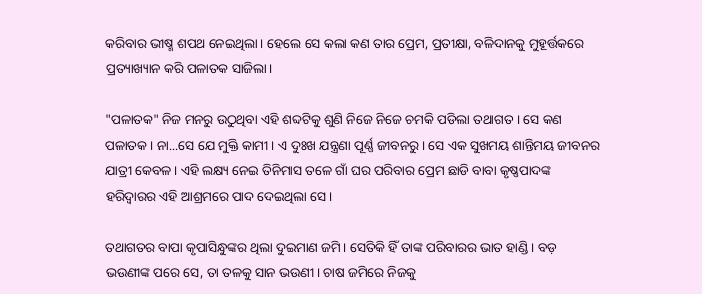କରିବାର ଭୀଷ୍ମ ଶପଥ ନେଇଥିଲା। ହେଲେ ସେ କଲା କଣ ତାର ପ୍ରେମ, ପ୍ରତୀକ୍ଷା, ବଳିଦାନକୁ ମୁହୂର୍ତ୍ତକରେ ପ୍ରତ୍ୟାଖ୍ୟାନ କରି ପଳାତକ ସାଜିଲା।

"ପଳାତକ" ନିଜ ମନରୁ ଉଠୁଥିବା ଏହି ଶବ୍ଦଟିକୁ ଶୁଣି ନିଜେ ନିଜେ ଚମକି ପଡିଲା ତଥାଗତ । ସେ କଣ ପଳାତକ। ନା...ସେ ଯେ ମୁକ୍ତି କାମୀ । ଏ ଦୁଃଖ ଯନ୍ତ୍ରଣା ପୂର୍ଣ୍ଣ ଜୀବନରୁ। ସେ ଏକ ସୁଖମୟ ଶାନ୍ତିମୟ ଜୀବନର ଯାତ୍ରୀ କେବଳ। ଏହି ଲକ୍ଷ୍ୟ ନେଇ ତିନିମାସ ତଳେ ଗାଁ ଘର ପରିବାର ପ୍ରେମ ଛାଡି ବାବା କୃଷ୍ଣପାଦଙ୍କ ହରିଦ୍ୱାରର ଏହି ଆଶ୍ରମରେ ପାଦ ଦେଇଥିଲା ସେ।

ତଥାଗତର ବାପା କୃପାସିନ୍ଧୁଙ୍କର ଥିଲା ଦୁଇମାଣ ଜମି। ସେତିକି ହିଁ ତାଙ୍କ ପରିବାରର ଭାତ ହାଣ୍ଡି। ବଡ଼ ଭଉଣୀଙ୍କ ପରେ ସେ, ତା ତଳକୁ ସାନ ଭଉଣୀ। ଚାଷ ଜମିରେ ନିଜକୁ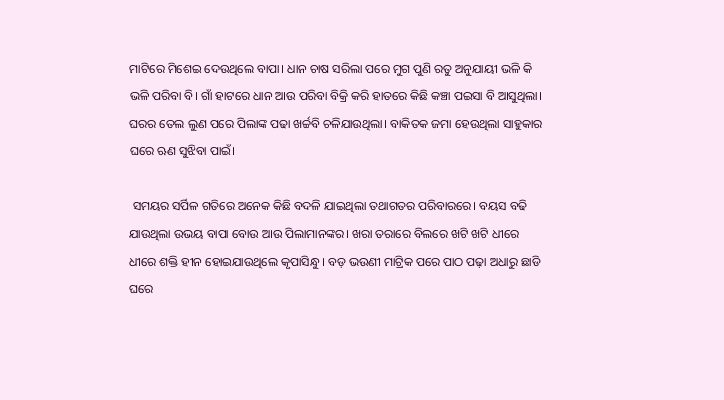ମାଟିରେ ମିଶେଇ ଦେଉଥିଲେ ବାପା। ଧାନ ଚାଷ ସରିଲା ପରେ ମୁଗ ପୁଣି ରତୁ ଅନୁଯାୟୀ ଭଳି କି ଭଳି ପରିବା ବି। ଗାଁ ହାଟରେ ଧାନ ଆଉ ପରିବା ବିକ୍ରି କରି ହାତରେ କିଛି କଞ୍ଚା ପଇସା ବି ଆସୁଥିଲା। ଘରର ତେଲ ଲୁଣ ପରେ ପିଲାଙ୍କ ପଢା ଖର୍ଚ୍ଚବି ଚଳିଯାଉଥିଲା। ବାକିତକ ଜମା ହେଉଥିଲା ସାହୁକାର ଘରେ ଋଣ ସୁଝିବା ପାଇଁ।

 ସମୟର ସର୍ପିଳ ଗତିରେ ଅନେକ କିଛି ବଦଳି ଯାଇଥିଲା ତଥାଗତର ପରିବାରରେ। ବୟସ ବଢି ଯାଉଥିଲା ଉଭୟ ବାପା ବୋଉ ଆଉ ପିଲାମାନଙ୍କର। ଖରା ତରାରେ ବିଲରେ ଖଟି ଖଟି ଧୀରେ ଧୀରେ ଶକ୍ତି ହୀନ ହୋଇଯାଉଥିଲେ କୃପାସିନ୍ଧୁ । ବଡ଼ ଭଉଣୀ ମାଟ୍ରିକ ପରେ ପାଠ ପଢ଼ା ଅଧାରୁ ଛାଡି ଘରେ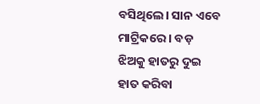ବସିଥିଲେ। ସାନ ଏବେ ମାଟ୍ରିକରେ । ବଡ଼ ଝିଅକୁ ହାତରୁ ଦୁଇ ହାତ କରିବା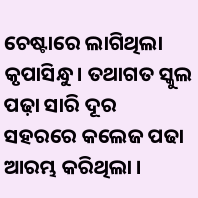ଚେଷ୍ଟାରେ ଲାଗିଥିଲା କୃପାସିନ୍ଧୁ। ତଥାଗତ ସ୍କୁଲ ପଢ଼ା ସାରି ଦୂର ସହରରେ କଲେଜ ପଢା ଆରମ୍ଭ କରିଥିଲା ।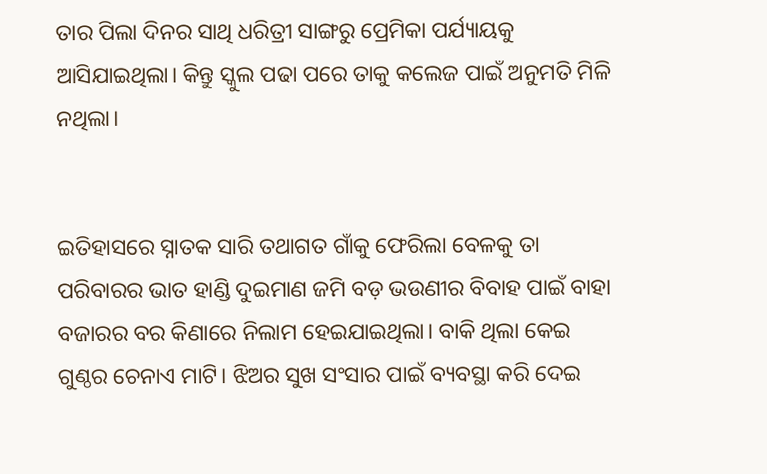ତାର ପିଲା ଦିନର ସାଥି ଧରିତ୍ରୀ ସାଙ୍ଗରୁ ପ୍ରେମିକା ପର୍ଯ୍ୟାୟକୁ ଆସିଯାଇଥିଲା। କିନ୍ତୁ ସ୍କୁଲ ପଢା ପରେ ତାକୁ କଲେଜ ପାଇଁ ଅନୁମତି ମିଳି ନଥିଲା।


ଇତିହାସରେ ସ୍ନାତକ ସାରି ତଥାଗତ ଗାଁକୁ ଫେରିଲା ବେଳକୁ ତା ପରିବାରର ଭାତ ହାଣ୍ଡି ଦୁଇମାଣ ଜମି ବଡ଼ ଭଉଣୀର ବିବାହ ପାଇଁ ବାହା ବଜାରର ବର କିଣାରେ ନିଲାମ ହେଇଯାଇଥିଲା। ବାକି ଥିଲା କେଇ ଗୁଣ୍ଠର ଚେନାଏ ମାଟି। ଝିଅର ସୁଖ ସଂସାର ପାଇଁ ବ୍ୟବସ୍ଥା କରି ଦେଇ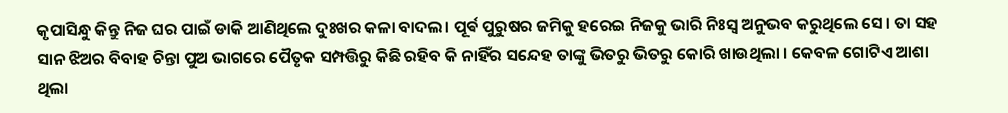କୃପାସିନ୍ଧୁ କିନ୍ତୁ ନିଜ ଘର ପାଇଁ ଡାକି ଆଣିଥିଲେ ଦୁଃଖର କଳା ବାଦଲ। ପୂର୍ଵ ପୁରୁଷର ଜମିକୁ ହରେଇ ନିଜକୁ ଭାରି ନିଃସ୍ୱ ଅନୁଭବ କରୁଥିଲେ ସେ। ତା ସହ ସାନ ଝିଅର ବିବାହ ଚିନ୍ତା ପୁଅ ଭାଗରେ ପୈତୃକ ସମ୍ପତ୍ତିରୁ କିଛି ରହିବ କି ନାହିଁର ସନ୍ଦେହ ତାଙ୍କୁ ଭିତରୁ ଭିତରୁ କୋରି ଖାଉଥିଲା । କେବଳ ଗୋଟିଏ ଆଶା ଥିଲା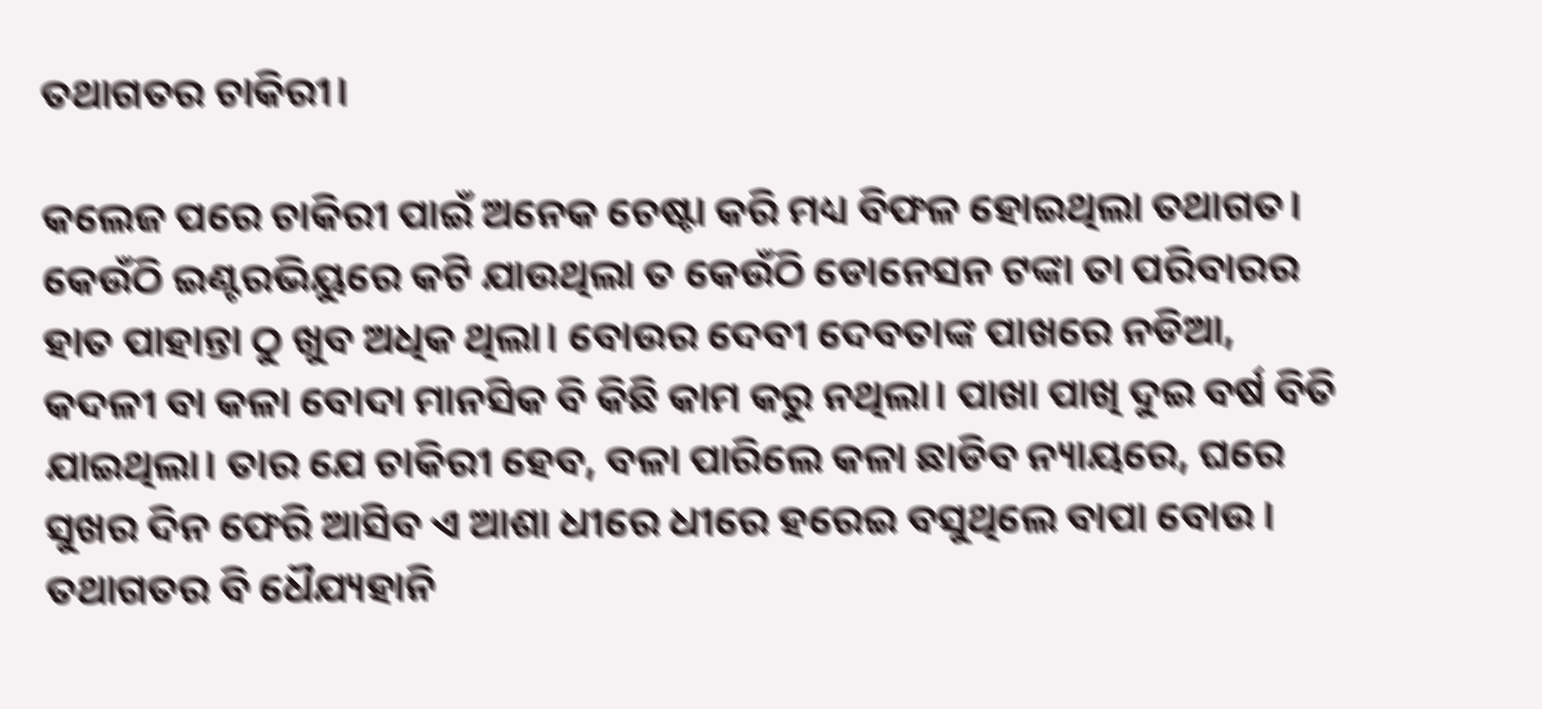ତଥାଗତର ଚାକିରୀ।

କଲେଜ ପରେ ଚାକିରୀ ପାଇଁ ଅନେକ ଚେଷ୍ଟା କରି ମଧ୍ୟ ବିଫଳ ହୋଇଥିଲା ତଥାଗତ। କେଉଁଠି ଇଣ୍ଟରଭିୟୁରେ କଟି ଯାଉଥିଲା ତ କେଉଁଠି ଡୋନେସନ ଟଙ୍କା ତା ପରିବାରର ହାତ ପାହାନ୍ତା ଠୁ ଖୁବ ଅଧିକ ଥିଲା। ବୋଉର ଦେବୀ ଦେବତାଙ୍କ ପାଖରେ ନଡିଆ, କଦଳୀ ବା କଳା ବୋଦା ମାନସିକ ବି କିଛି କାମ କରୁ ନଥିଲା। ପାଖା ପାଖି ଦୁଇ ବର୍ଷ ବିତି ଯାଇଥିଲା। ତାର ଯେ ଚାକିରୀ ହେବ, ବଳା ପାରିଲେ କଳା ଛାଡିବ ନ୍ୟାୟରେ, ଘରେ ସୁଖର ଦିନ ଫେରି ଆସିବ ଏ ଆଶା ଧୀରେ ଧୀରେ ହରେଇ ବସୁଥିଲେ ବାପା ବୋଉ । ତଥାଗତର ବି ଧୈଯ୍ୟହାନି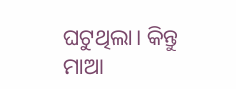ଘଟୁଥିଲା। କିନ୍ତୁ ମାଆ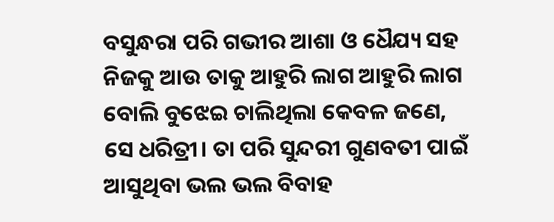ବସୁନ୍ଧରା ପରି ଗଭୀର ଆଶା ଓ ଧୈଯ୍ୟ ସହ ନିଜକୁ ଆଉ ତାକୁ ଆହୁରି ଲାଗ ଆହୁରି ଲାଗ ବୋଲି ବୁଝେଇ ଚାଲିଥିଲା କେବଳ ଜଣେ, ସେ ଧରିତ୍ରୀ। ତା ପରି ସୁନ୍ଦରୀ ଗୁଣବତୀ ପାଇଁ ଆସୁଥିବା ଭଲ ଭଲ ବିବାହ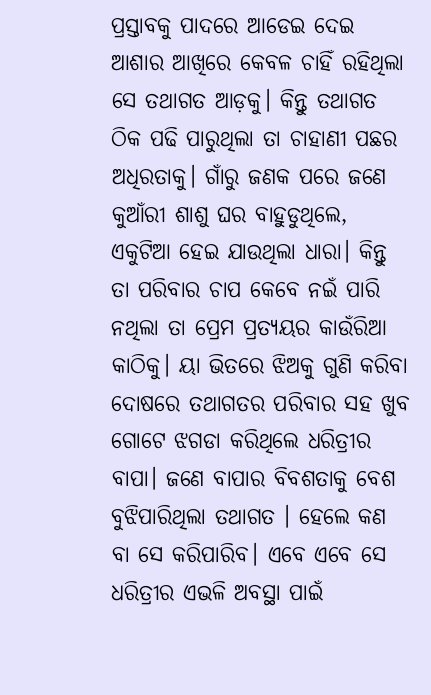ପ୍ରସ୍ତାବକୁ ପାଦରେ ଆଡେଇ ଦେଇ ଆଶାର ଆଖିରେ କେବଳ ଚାହିଁ ରହିଥିଲା ସେ ତଥାଗତ ଆଡ଼କୁ। କିନ୍ତୁ ତଥାଗତ ଠିକ ପଢି ପାରୁଥିଲା ତା ଚାହାଣୀ ପଛର ଅଧିରତାକୁ। ଗାଁରୁ ଜଣକ ପରେ ଜଣେ କୁଆଁରୀ ଶାଶୁ ଘର ବାହୁଡୁଥିଲେ, ଏକୁଟିଆ ହେଇ ଯାଉଥିଲା ଧାରା। କିନ୍ତୁ ତା ପରିବାର ଚାପ କେବେ ନଇଁ ପାରି ନଥିଲା ତା ପ୍ରେମ ପ୍ରତ୍ୟୟର କାଉଁରିଆ କାଠିକୁ। ୟା ଭିତରେ ଝିଅକୁ ଗୁଣି କରିବା ଦୋଷରେ ତଥାଗତର ପରିବାର ସହ ଖୁବ ଗୋଟେ ଝଗଡା କରିଥିଲେ ଧରିତ୍ରୀର ବାପା। ଜଣେ ବାପାର ବିବଶତାକୁ ବେଶ ବୁଝିପାରିଥିଲା ତଥାଗତ । ହେଲେ କଣ ବା ସେ କରିପାରିବ। ଏବେ ଏବେ ସେ ଧରିତ୍ରୀର ଏଭଳି ଅବସ୍ଥା ପାଇଁ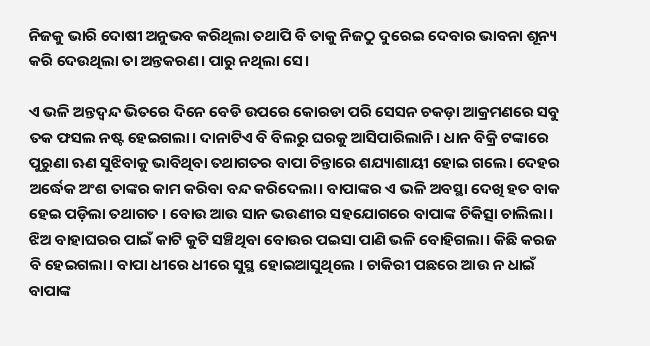ନିଜକୁ ଭାରି ଦୋଷୀ ଅନୁଭବ କରିଥିଲା ତଥାପି ବି ତାକୁ ନିଜଠୁ ଦୁରେଇ ଦେବାର ଭାବନା ଶୂନ୍ୟ କରି ଦେଉଥିଲା ତା ଅନ୍ତକରଣ। ପାରୁ ନଥିଲା ସେ।

ଏ ଭଳି ଅନ୍ତଦ୍ବନ୍ଦ ଭିତରେ ଦିନେ ବେଡି ଉପରେ କୋରଡା ପରି ସେସନ ଚକଡ଼ା ଆକ୍ରମଣରେ ସବୁ ତକ ଫସଲ ନଷ୍ଟ ହେଇଗଲା। ଦାନାଟିଏ ବି ବିଲରୁ ଘରକୁ ଆସିପାରିଲାନି। ଧାନ ବିକ୍ରି ଟଙ୍କାରେ ପୁରୁଣା ଋଣ ସୁଝିବାକୁ ଭାବିଥିବା ତଥାଗତର ବାପା ଚିନ୍ତାରେ ଶଯ୍ୟାଶାୟୀ ହୋଇ ଗଲେ। ଦେହର ଅର୍ଦ୍ଧେକ ଅଂଶ ତାଙ୍କର କାମ କରିବା ବନ୍ଦ କରିଦେଲା। ବାପାଙ୍କର ଏ ଭଳି ଅବସ୍ଥା ଦେଖି ହତ ବାକ ହେଇ ପଡ଼ିଲା ତଥାଗତ । ବୋଉ ଆଉ ସାନ ଭଉଣୀର ସହଯୋଗରେ ବାପାଙ୍କ ଚିକିତ୍ସା ଚାଲିଲା। ଝିଅ ବାହାଘରର ପାଇଁ କାଟି କୁଟି ସଞ୍ଚିଥିବା ବୋଉର ପଇସା ପାଣି ଭଳି ବୋହିଗଲା। କିଛି କରଜ ବି ହେଇଗଲା। ବାପା ଧୀରେ ଧୀରେ ସୁସ୍ଥ ହୋଇଆସୁଥିଲେ । ଚାକିରୀ ପଛରେ ଆଉ ନ ଧାଇଁ ବାପାଙ୍କ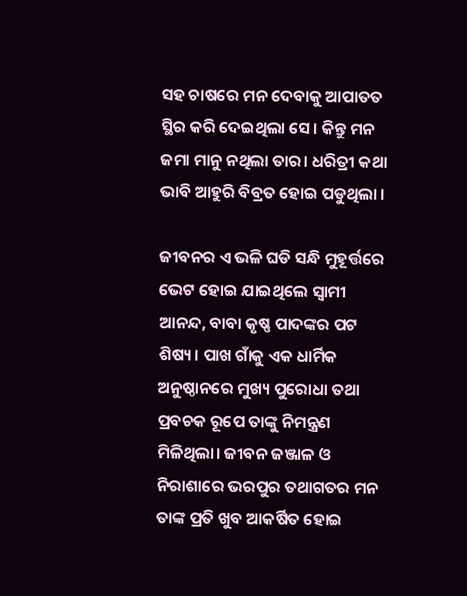ସହ ଚାଷରେ ମନ ଦେବାକୁ ଆପାତତ ସ୍ଥିର କରି ଦେଇଥିଲା ସେ। କିନ୍ତୁ ମନ ଜମା ମାନୁ ନଥିଲା ତାର। ଧରିତ୍ରୀ କଥା ଭାବି ଆହୁରି ବିବ୍ରତ ହୋଇ ପଡୁଥିଲା ।

ଜୀବନର ଏ ଭଳି ଘଡି ସନ୍ଧି ମୁହୂର୍ତ୍ତରେ ଭେଟ ହୋଇ ଯାଇଥିଲେ ସ୍ୱାମୀ ଆନନ୍ଦ, ବାବା କୃଷ୍ଣ ପାଦଙ୍କର ପଟ ଶିଷ୍ୟ। ପାଖ ଗାଁକୁ ଏକ ଧାର୍ମିକ ଅନୁଷ୍ଠାନରେ ମୁଖ୍ୟ ପୁରୋଧା ତଥା ପ୍ରବଚକ ରୂପେ ତାଙ୍କୁ ନିମନ୍ତ୍ରଣ ମିଳିଥିଲା। ଜୀବନ ଜଞ୍ଜାଳ ଓ ନିରାଶାରେ ଭରପୁର ତଥାଗତର ମନ ତାଙ୍କ ପ୍ରତି ଖୁବ ଆକର୍ଷିତ ହୋଇ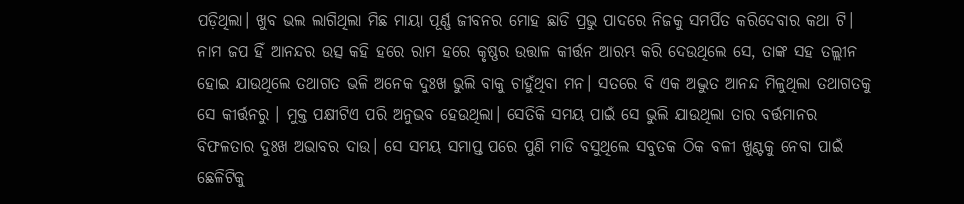ପଡ଼ିଥିଲା। ଖୁବ ଭଲ ଲାଗିଥିଲା ମିଛ ମାୟା ପୂର୍ଣ୍ଣ ଜୀବନର ମୋହ ଛାଡି ପ୍ରଭୁ ପାଦରେ ନିଜକୁ ସମର୍ପିତ କରିଦେବାର କଥା ଟି। ନାମ ଜପ ହିଁ ଆନନ୍ଦର ଉତ୍ସ କହି ହରେ ରାମ ହରେ କୃଷ୍ଣର ଉତ୍ତାଳ କୀର୍ତ୍ତନ ଆରମ୍ଭ କରି ଦେଉଥିଲେ ସେ, ତାଙ୍କ ସହ ତଲ୍ଲୀନ ହୋଇ ଯାଉଥିଲେ ତଥାଗତ ଭଳି ଅନେକ ଦୁଃଖ ଭୁଲି ବାକୁ ଚାହୁଁଥିବା ମନ। ସତରେ ବି ଏକ ଅଦ୍ଭୁତ ଆନନ୍ଦ ମିଳୁଥିଲା ତଥାଗତକୁ ସେ କୀର୍ତ୍ତନରୁ । ମୁକ୍ତ ପକ୍ଷୀଟିଏ ପରି ଅନୁଭବ ହେଉଥିଲା। ସେତିକି ସମୟ ପାଇଁ ସେ ଭୁଲି ଯାଉଥିଲା ତାର ବର୍ତ୍ତମାନର ବିଫଳତାର ଦୁଃଖ ଅଭାବର ଦାଉ। ସେ ସମୟ ସମାପ୍ତ ପରେ ପୁଣି ମାଡି ବସୁଥିଲେ ସବୁତକ ଠିକ ବଳୀ ଖୁଣ୍ଟକୁ ନେବା ପାଇଁ ଛେଳିଟିକୁ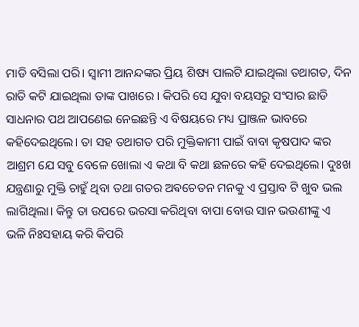ମାଡି ବସିଲା ପରି। ସ୍ୱାମୀ ଆନନ୍ଦଙ୍କର ପ୍ରିୟ ଶିଷ୍ୟ ପାଲଟି ଯାଇଥିଲା ତଥାଗତ, ଦିନ ରାତି କଟି ଯାଇଥିଲା ତାଙ୍କ ପାଖରେ । କିପରି ସେ ଯୁବା ବୟସରୁ ସଂସାର ଛାଡି ସାଧନାର ପଥ ଆପଣେଇ ନେଇଛନ୍ତି ଏ ବିଷୟରେ ମଧ୍ୟ ପ୍ରାଞ୍ଜଳ ଭାବରେ କହିଦେଇଥିଲେ। ତା ସହ ତଥାଗତ ପରି ମୁକ୍ତିକାମୀ ପାଇଁ ବାବା କୃଷପାଦ ଙ୍କର ଆଶ୍ରମ ଯେ ସବୁ ବେଳେ ଖୋଲା ଏ କଥା ବି କଥା ଛଳରେ କହି ଦେଇଥିଲେ। ଦୁଃଖ ଯନ୍ତ୍ରଣାରୁ ମୁକ୍ତି ଚାହୁଁ ଥିବା ତଥା ଗତର ଅଵଚେତନ ମନକୁ ଏ ପ୍ରସ୍ତାବ ଟି ଖୁବ ଭଲ ଲାଗିଥିଲା। କିନ୍ତୁ ତା ଉପରେ ଭରସା କରିଥିବା ବାପା ବୋଉ ସାନ ଭଉଣୀଙ୍କୁ ଏ ଭଳି ନିଃସହାୟ କରି କିପରି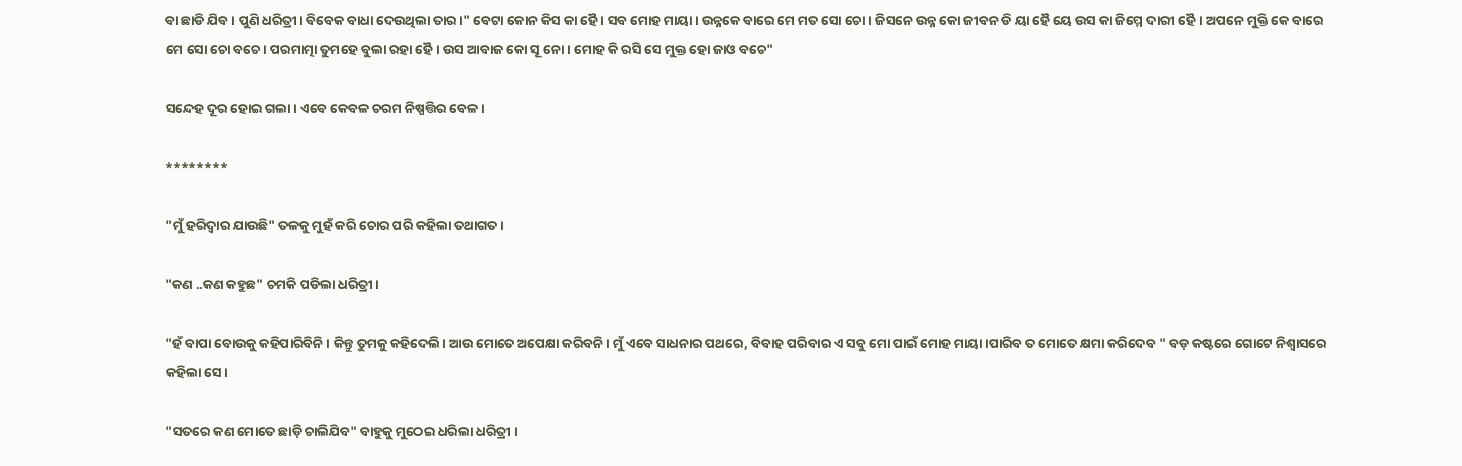ବା ଛାଡି ଯିବ । ପୁଣି ଧରିତ୍ରୀ। ବିବେକ ବାଧା ଦେଉଥିଲା ତାର।" ବେଟା କୋନ କିସ କା ହୈ । ସବ ମୋହ ମାୟା। ଉନ୍ନକେ ବାରେ ମେ ମତ ସୋ ଚୋ । ଜିସନେ ଉନ୍ନ କୋ ଜୀବନ ଡି ୟା ହୈ ୟେ ଉସ କା ଜିମ୍ମେ ଦାରୀ ହୈ। ଅପନେ ମୁକ୍ତି କେ ବାରେ ମେ ସୋ ଚୋ ବଚେ। ପରମାତ୍ମା ତୁମହେ ବୁଲା ରହା ହୈ। ଉସ ଆବାଜ କୋ ସୂ ନୋ। ମୋହ କି ରସି ସେ ମୁକ୍ତ ହୋ ଜାଓ ବଚେ"

ସନ୍ଦେହ ଦୂର ହୋଇ ଗଲା। ଏବେ କେବଳ ଚରମ ନିଷ୍ପତ୍ତିର ବେଳ।

********

"ମୁଁ ହରିଦ୍ୱାର ଯାଉଛି" ତଳକୁ ମୁହଁ କରି ଚୋର ପରି କହିଲା ତଥାଗତ ।

"କଣ ..କଣ କହୁଛ" ଚମକି ପଡିଲା ଧରିତ୍ରୀ।

"ହଁ ବାପା ବୋଉକୁ କହିପାରିବିନି। କିନ୍ତୁ ତୁମକୁ କହିଦେଲି। ଆଉ ମୋତେ ଅପେକ୍ଷା କରିବନି । ମୁଁ ଏବେ ସାଧନାର ପଥରେ, ବିବାହ ପରିବାର ଏ ସବୁ ମୋ ପାଇଁ ମୋହ ମାୟା।ପାରିବ ତ ମୋତେ କ୍ଷମା କରିଦେବ " ବଡ଼ କଷ୍ଟରେ ଗୋଟେ ନିଶ୍ୱାସରେ କହିଲା ସେ।

"ସତରେ କଣ ମୋତେ ଛାଡ଼ି ଚାଲିଯିବ" ବାହୁକୁ ମୁଠେଇ ଧରିଲା ଧରିତ୍ରୀ ।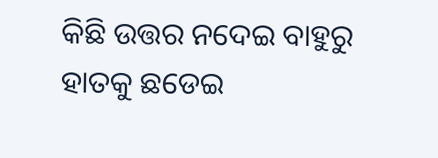କିଛି ଉତ୍ତର ନଦେଇ ବାହୁରୁ ହାତକୁ ଛଡେଇ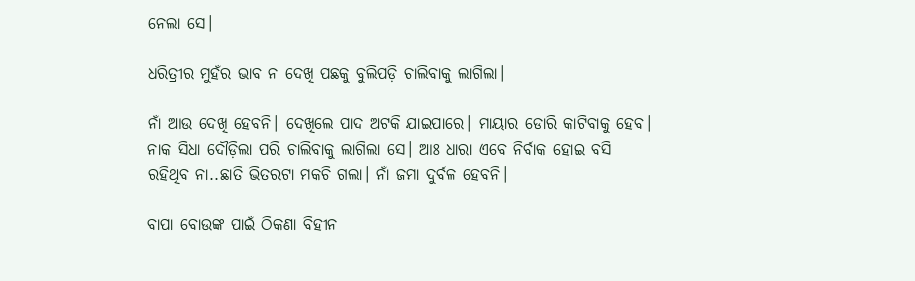ନେଲା ସେ।

ଧରିତ୍ରୀର ମୁହଁର ଭାବ ନ ଦେଖି ପଛକୁ ବୁଲିପଡ଼ି ଚାଲିବାକୁ ଲାଗିଲା।

ନାଁ ଆଉ ଦେଖି ହେବନି। ଦେଖିଲେ ପାଦ ଅଟକି ଯାଇପାରେ। ମାୟାର ଡୋରି କାଟିବାକୁ ହେବ। ନାକ ସିଧା ଦୌଡ଼ିଲା ପରି ଚାଲିବାକୁ ଲାଗିଲା ସେ। ଆଃ ଧାରା ଏବେ ନିର୍ବାକ ହୋଇ ବସି ରହିଥିବ ନା..ଛାତି ଭିତରଟା ମକଚି ଗଲା। ନାଁ ଜମା ଦୁର୍ବଳ ହେବନି।

ବାପା ବୋଉଙ୍କ ପାଇଁ ଠିକଣା ବିହୀନ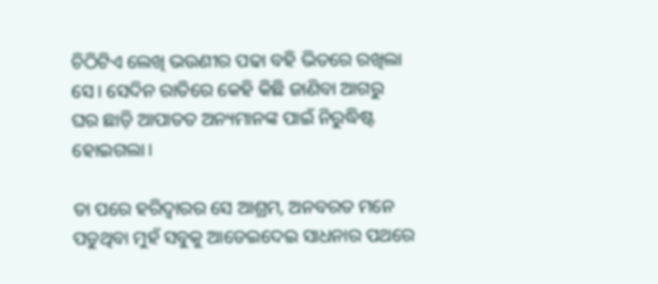ଚିଠିଟିଏ ଲେଖି ଭଉଣୀର ପଢା ବହି ଭିତରେ ରଖିଲା ସେ। ସେଦିନ ରାତିରେ କେହି କିଛି ଜାଣିବା ଆଗରୁ ଘର ଛାଡ଼ି ଆପାତତ ଅନ୍ୟମାନଙ୍କ ପାଇଁ ନିରୁଦ୍ଧିଷ୍ଟ ହୋଇଗଲା।

ତା ପରେ ହରିଦ୍ୱାରର ସେ ଆଶ୍ରମ, ଅନବରତ ମନେ ପଡୁଥିବା ମୁହଁ ସବୁକୁ ଆଡେଇଦେଇ ସାଧନାର ପଥରେ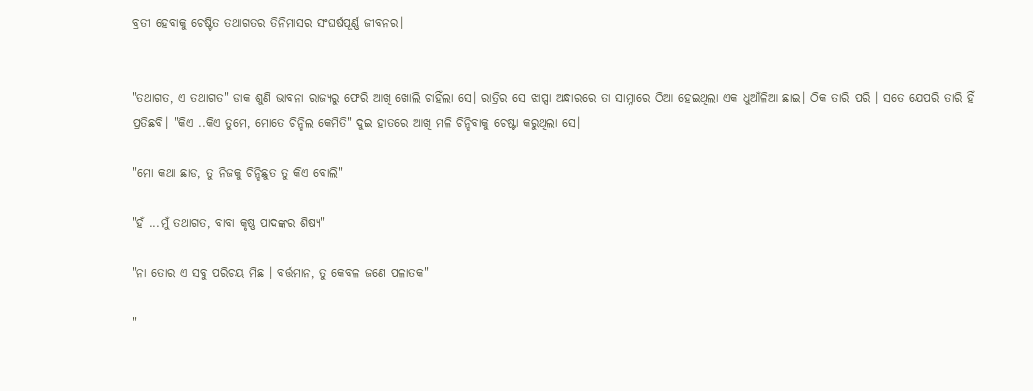ବ୍ରତୀ ହେବାକୁ ଚେଷ୍ଟିତ ତଥାଗତର ତିନିମାସର ସଂଘର୍ଷପୂର୍ଣ୍ଣ ଜୀବନର।


"ତଥାଗତ, ଏ ତଥାଗତ" ଡାକ ଶୁଣି ଭାବନା ରାଜ୍ୟରୁ ଫେରି ଆଖି ଖୋଲି ଚାହିଁଲା ସେ। ରାତ୍ରିର ସେ ଝାପ୍ସା ଅନ୍ଧାରରେ ତା ସାମ୍ନାରେ ଠିଆ ହେଇଥିଲା ଏକ ଧୁଆଁଳିଆ ଛାଇ। ଠିକ ତାରି ପରି । ସତେ ଯେପରି ତାରି ହିଁ ପ୍ରତିଛବି। "କିଏ ..କିଏ ତୁମେ, ମୋତେ ଚିନ୍ହିଲ କେମିତି" ଦୁଇ ହାତରେ ଆଖି ମଳି ଚିନ୍ହିବାକୁ ଚେଷ୍ଟା କରୁଥିଲା ସେ।

"ମୋ କଥା ଛାଡ, ତୁ ନିଜକୁ ଚିନ୍ହିଛୁତ ତୁ କିଏ ବୋଲି"

"ହଁ ...ମୁଁ ତଥାଗତ, ବାବା କୃଷ୍ଣ ପାଦଙ୍କର ଶିଷ୍ୟ"

"ନା ତୋର ଏ ସବୁ ପରିଚୟ ମିଛ । ବର୍ତ୍ତମାନ, ତୁ କେବଳ ଜଣେ ପଳାତକ"

"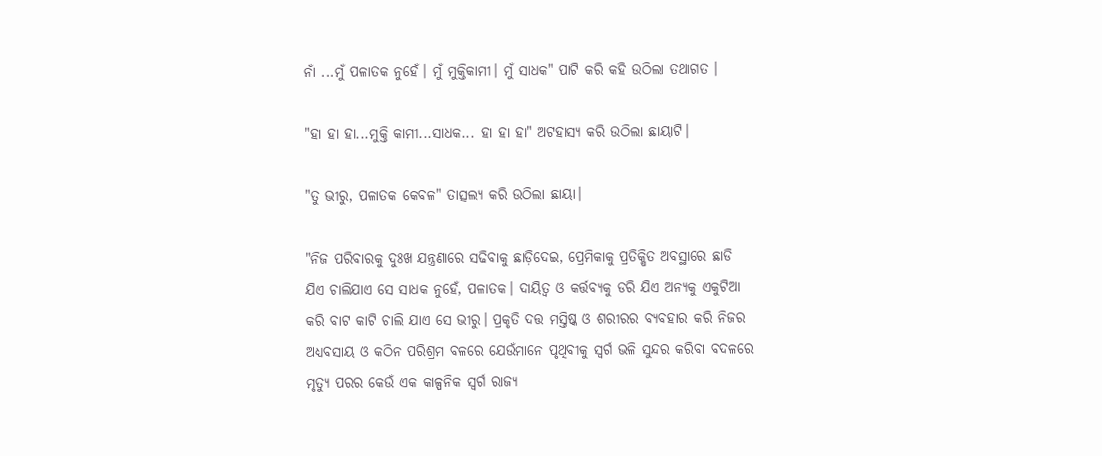ନାଁ ...ମୁଁ ପଳାତକ ନୁହେଁ। ମୁଁ ମୁକ୍ତିକାମୀ। ମୁଁ ସାଧକ" ପାଟି କରି କହି ଉଠିଲା ତଥାଗତ ।

"ହା ହା ହା...ମୁକ୍ତି କାମୀ...ସାଧକ... ହା ହା ହା" ଅଟହାସ୍ୟ କରି ଉଠିଲା ଛାୟାଟି।

"ତୁ ଭୀରୁ, ପଳାତକ କେବଳ" ତାତ୍ସଲ୍ୟ କରି ଉଠିଲା ଛାୟା।

"ନିଜ ପରିବାରକୁ ଦୁଃଖ ଯନ୍ତ୍ରଣାରେ ସଢିବାକୁ ଛାଡ଼ିଦେଇ, ପ୍ରେମିକାକୁ ପ୍ରତିକ୍ଷିତ ଅବସ୍ଥାରେ ଛାଡି ଯିଏ ଚାଲିଯାଏ ସେ ସାଧକ ନୁହେଁ, ପଳାତକ। ଦାୟିତ୍ୱ ଓ କର୍ତ୍ତବ୍ୟକୁ ଡରି ଯିଏ ଅନ୍ୟକୁ ଏକୁଟିଆ କରି ବାଟ କାଟି ଚାଲି ଯାଏ ସେ ଭୀରୁ। ପ୍ରକୃତି ଦତ୍ତ ମସ୍ତିଷ୍କ ଓ ଶରୀରର ବ୍ୟବହାର କରି ନିଜର ଅଧ୍ୟବସାୟ ଓ କଠିନ ପରିଶ୍ରମ ବଳରେ ଯେଉଁମାନେ ପୃଥିବୀକୁ ସ୍ୱର୍ଗ ଭଳି ସୁନ୍ଦର କରିବା ବଦଳରେ ମୃତ୍ୟୁ ପରର କେଉଁ ଏକ କାଳ୍ପନିକ ସ୍ୱର୍ଗ ରାଜ୍ୟ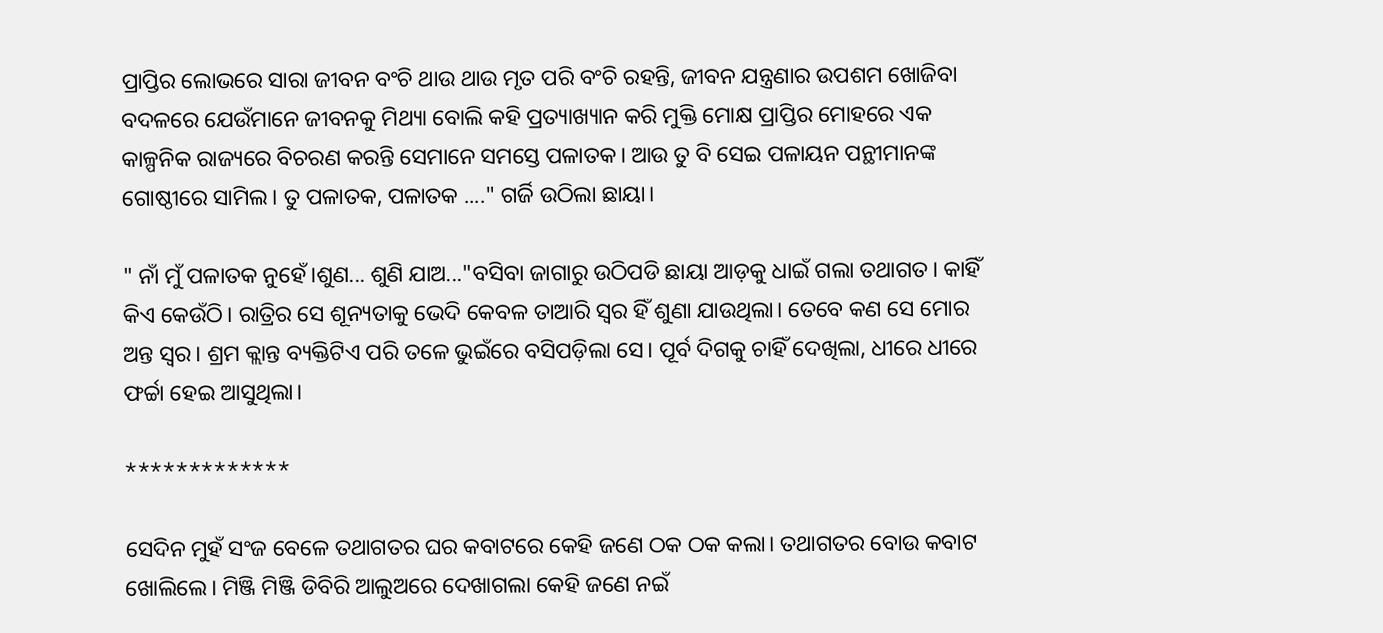ପ୍ରାପ୍ତିର ଲୋଭରେ ସାରା ଜୀବନ ବଂଚି ଥାଉ ଥାଉ ମୃତ ପରି ବଂଚି ରହନ୍ତି, ଜୀବନ ଯନ୍ତ୍ରଣାର ଉପଶମ ଖୋଜିବା ବଦଳରେ ଯେଉଁମାନେ ଜୀବନକୁ ମିଥ୍ୟା ବୋଲି କହି ପ୍ରତ୍ୟାଖ୍ୟାନ କରି ମୁକ୍ତି ମୋକ୍ଷ ପ୍ରାପ୍ତିର ମୋହରେ ଏକ କାଳ୍ପନିକ ରାଜ୍ୟରେ ବିଚରଣ କରନ୍ତି ସେମାନେ ସମସ୍ତେ ପଳାତକ। ଆଉ ତୁ ବି ସେଇ ପଳାୟନ ପନ୍ଥୀମାନଙ୍କ ଗୋଷ୍ଠୀରେ ସାମିଲ। ତୁ ପଳାତକ, ପଳାତକ ...." ଗର୍ଜି ଉଠିଲା ଛାୟା।

" ନାଁ ମୁଁ ପଳାତକ ନୁହେଁ।ଶୁଣ... ଶୁଣି ଯାଅ..."ବସିବା ଜାଗାରୁ ଉଠିପଡି ଛାୟା ଆଡ଼କୁ ଧାଇଁ ଗଲା ତଥାଗତ। କାହିଁ କିଏ କେଉଁଠି। ରାତ୍ରିର ସେ ଶୂନ୍ୟତାକୁ ଭେଦି କେବଳ ତାଆରି ସ୍ୱର ହିଁ ଶୁଣା ଯାଉଥିଲା। ତେବେ କଣ ସେ ମୋର ଅନ୍ତ ସ୍ୱର। ଶ୍ରମ କ୍ଲାନ୍ତ ବ୍ୟକ୍ତିଟିଏ ପରି ତଳେ ଭୁଇଁରେ ବସିପଡ଼ିଲା ସେ। ପୂର୍ବ ଦିଗକୁ ଚାହିଁ ଦେଖିଲା, ଧୀରେ ଧୀରେ ଫର୍ଚ୍ଚା ହେଇ ଆସୁଥିଲା।

*************

ସେଦିନ ମୁହଁ ସଂଜ ବେଳେ ତଥାଗତର ଘର କବାଟରେ କେହି ଜଣେ ଠକ ଠକ କଲା। ତଥାଗତର ବୋଉ କବାଟ ଖୋଲିଲେ। ମିଞ୍ଜି ମିଞ୍ଜି ଡିବିରି ଆଲୁଅରେ ଦେଖାଗଲା କେହି ଜଣେ ନଇଁ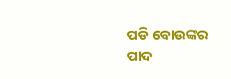ପଡି ବୋଉଙ୍କର ପାଦ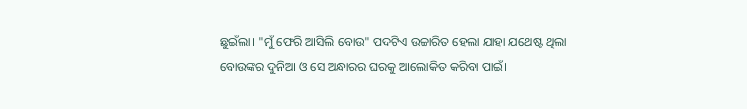ଛୁଇଁଲା। "ମୁଁ ଫେରି ଆସିଲି ବୋଉ" ପଦଟିଏ ଉଚ୍ଚାରିତ ହେଲା ଯାହା ଯଥେଷ୍ଟ ଥିଲା ବୋଉଙ୍କର ଦୁନିଆ ଓ ସେ ଅନ୍ଧାରର ଘରକୁ ଆଲୋକିତ କରିବା ପାଇଁ।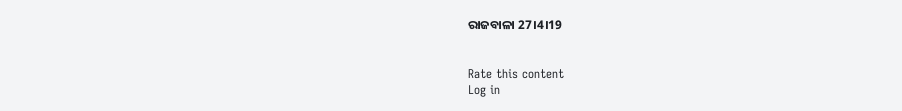ରାଜବାଳା 27।4।19


Rate this content
Log in